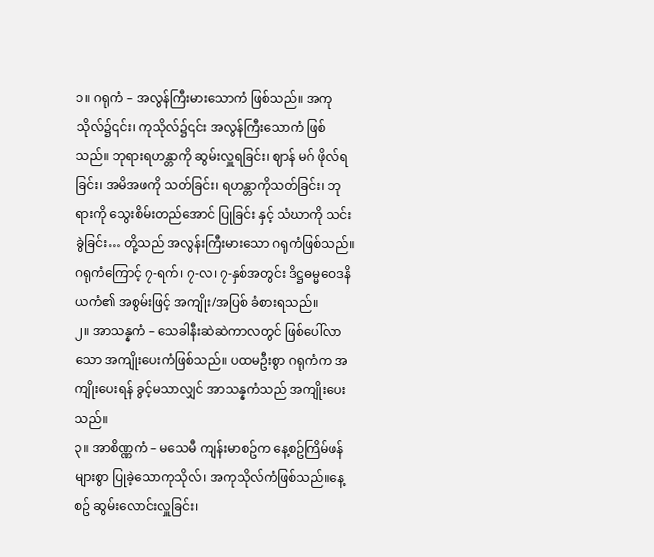၁။ ဂရုကံ – အလွန်ကြီးမားသောကံ ဖြစ်သည်။ အကုသိုလ်၌၎င်း၊ ကုသိုလ်၌၎င်း အလွန်ကြီးသောကံ ဖြစ်သည်။ ဘုရားရဟန္တာကို ဆွမ်းလှူရခြင်း၊ ဈာန် မဂ် ဖိုလ်ရခြင်း၊ အမိအဖကို သတ်ခြင်း၊ ရဟန္တာကိုသတ်ခြင်း၊ ဘုရားကို သွေးစိမ်းတည်အောင် ပြုခြင်း နှင့် သံဃာကို သင်းခွဲခြင်း… တို့သည် အလွန်းကြီးမားသော ဂရုကံဖြစ်သည်။
ဂရုကံကြောင့် ၇-ရက်၊ ၇-လ၊ ၇-နှစ်အတွင်း ဒိဋ္ဌဓမ္မဝေဒနိယကံ၏ အစွမ်းဖြင့် အကျိုး/အပြစ် ခံစားရသည်။
၂။ အာသန္နကံ – သေခါနီးဆဲဆဲကာလတွင် ဖြစ်ပေါ်လာသော အကျိုးပေးကံဖြစ်သည်။ ပထမဦးစွာ ဂရုကံက အကျိုးပေးရန် ခွင့်မသာလျှင် အာသန္နကံသည် အကျိုးပေးသည်။
၃။ အာစိဏ္ဏကံ – မသေမီ ကျန်းမာစဥ်က နေ့စဥ်ကြိမ်ဖန်များစွာ ပြုခဲ့သောကုသိုလ်၊ အကုသိုလ်ကံဖြစ်သည်။နေ့စဥ် ဆွမ်းလောင်းလှူခြင်း၊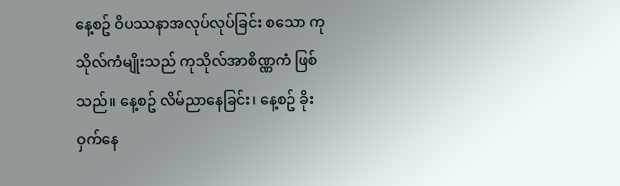နေ့စဥ် ဝိပဿနာအလုပ်လုပ်ခြင်း စသော ကုသိုလ်ကံမျိုးသည် ကုသိုလ်အာစိဏ္ဏကံ ဖြစ်သည်။ နေ့စဥ် လိမ်ညာနေခြင်း၊ နေ့စဥ် ခိုးဝှက်နေ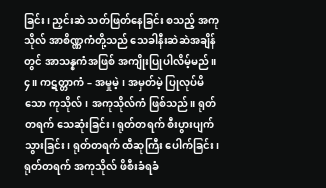ခြင်း၊ ညှင်းဆဲ သတ်ဖြတ်နေခြင်း စသည့် အကုသိုလ် အာစိဏ္ဏကံတို့သည် သေခါနီးဆဲဆဲအချိန်တွင် အာသန္နကံအဖြစ် အကျိုးပြုပါလိမ့်မည်။
၄။ ကဋတ္တာကံ – အမှုမဲ့၊ အမှတ်မဲ့ ပြုလုပ်မိသော ကုသိုလ်၊ အကုသိုလ်ကံ ဖြစ်သည်။ ရုတ်တရက် သေဆုံးခြင်း၊ ရုတ်တရက် စီးပွားပျက်သွားခြင်း၊ ရုတ်တရက် ထီဆုကြီး ပေါက်ခြင်း၊ ရုတ်တရက် အကုသိုလ် ဖိစီးခံရခံ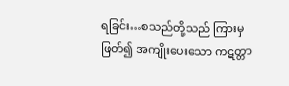ရခြင်း…စသည်တို့သည် ကြားမှဖြတ်၍ အကျိုးပေးသော ကဋတ္တာ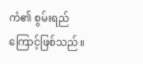ကံ၏ စွမ်းရည်ကြောင့်ဖြစ်သည်။